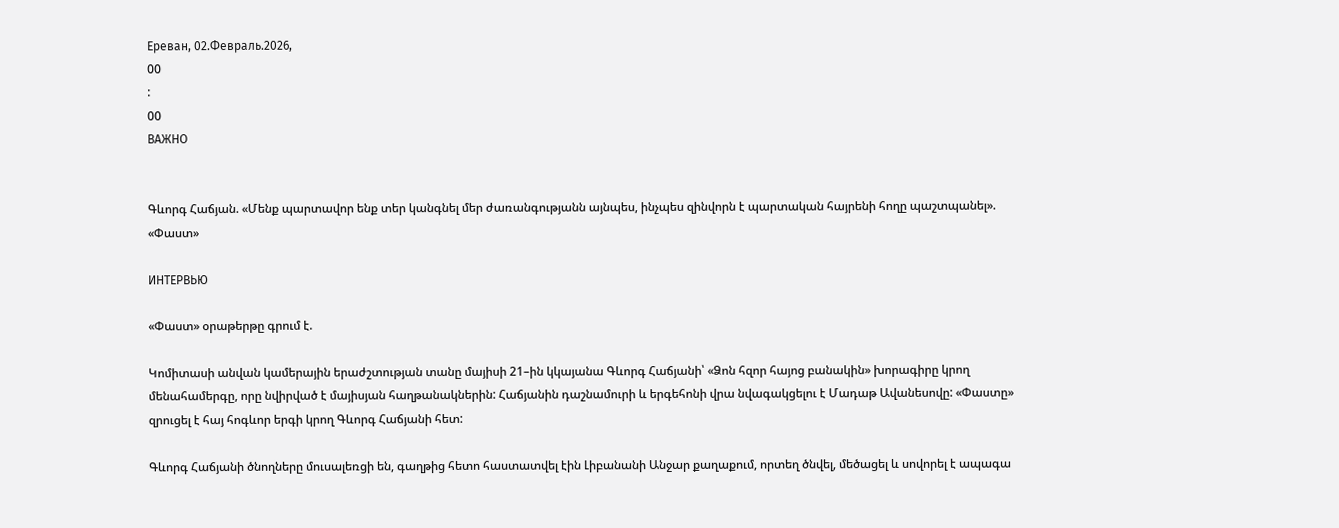Ереван, 02.Февраль.2026,
00
:
00
ВАЖНО


Գևորգ Հաճյան. «Մենք պարտավոր ենք տեր կանգնել մեր ժառանգությանն այնպես, ինչպես զինվորն է պարտական հայրենի հողը պաշտպանել». «Փաստ»

ИНТЕРВЬЮ

«Փաստ» օրաթերթը գրում է.

Կոմիտասի անվան կամերային երաժշտության տանը մայիսի 21–ին կկայանա Գևորգ Հաճյանի՝ «Ձոն հզոր հայոց բանակին» խորագիրը կրող մենահամերգը, որը նվիրված է մայիսյան հաղթանակներին: Հաճյանին դաշնամուրի և երգեհոնի վրա նվագակցելու է Մադաթ Ավանեսովը: «Փաստը» զրուցել է հայ հոգևոր երգի կրող Գևորգ Հաճյանի հետ:

Գևորգ Հաճյանի ծնողները մուսալեռցի են, գաղթից հետո հաստատվել էին Լիբանանի Անջար քաղաքում, որտեղ ծնվել, մեծացել և սովորել է ապագա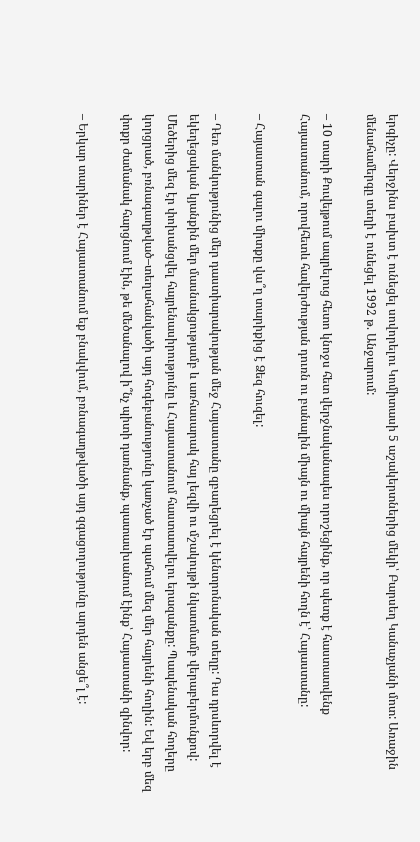երգիչը: Վերջինս բախտ է ունեցել սովորելու Կոմիտասի 5 աշակերտներից մեկի՝ Բարսեղ Կանաչյանի մոտ: Առաջին մենահամերգը տեղի է ունեցել 1992 թ. Անջարում:

– 10 տարի Քուվեյթում ապրելուց հետո կնոջս հետ վերջնականապես որոշեցինք, որ պետք է հաստատվենք Հայաստանում, որովհետև հավերժության դուռն ու բանալին միայն ու միայն հայրենի հողն է՝ Հայաստանը:

– Հայաստան գալու միտքը վա՞ղ տարիքից է Ձեզ հուզել:

– Դեռ մանկությունից մեր դաստիարակության մեջ Հայաստանը զբաղեցրել է կենտրոնական տեղը: Դա դրսևորվել է եկեղեցական կյանքին մեր մասնակցությամբ և առհասարակ հայ լեզվի ու մշակույթի նկատմամբ վերաբերմունքով: Մեծերից մեզ էր փոխանցվել հայրենասիրությունը և Հայաստանում հաստատվելու երազանքը: Պապենական հողերը կորցրած, բռնագաղթված–տեղահանվածի այդ հոգեբանությունը կառչած էր պահում մեզ մեր հայրենի հողին: Եվ երբ մեզ փոքր ժամանակ հարցնում էին, թե մեծանալով ի՞նչ պիտի դառնանք, պատասխանում էինք՝ Հայաստանի զինվոր:

– Երկար տարիներ է Հայաստանում եք բնակվում, բռնագաղթվածի այդ զգացողությունը արդեն անցե՞լ է: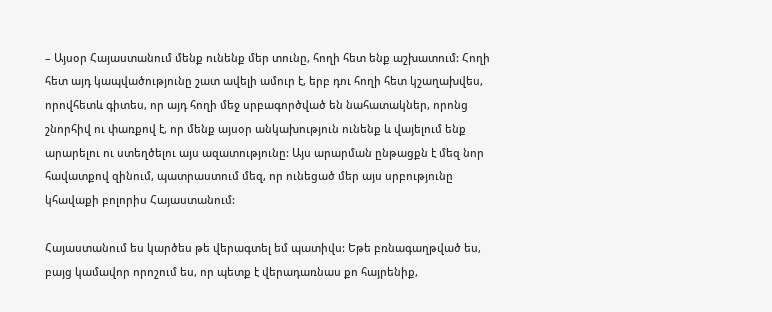– Այսօր Հայաստանում մենք ունենք մեր տունը, հողի հետ ենք աշխատում: Հողի հետ այդ կապվածությունը շատ ավելի ամուր է, երբ դու հողի հետ կշաղախվես, որովհետև գիտես, որ այդ հողի մեջ սրբագործված են նահատակներ, որոնց շնորհիվ ու փառքով է, որ մենք այսօր անկախություն ունենք և վայելում ենք արարելու ու ստեղծելու այս ազատությունը: Այս արարման ընթացքն է մեզ նոր հավատքով զինում, պատրաստում մեզ, որ ունեցած մեր այս սրբությունը կհավաքի բոլորիս Հայաստանում:

Հայաստանում ես կարծես թե վերագտել եմ պատիվս: Եթե բռնագաղթված ես, բայց կամավոր որոշում ես, որ պետք է վերադառնաս քո հայրենիք,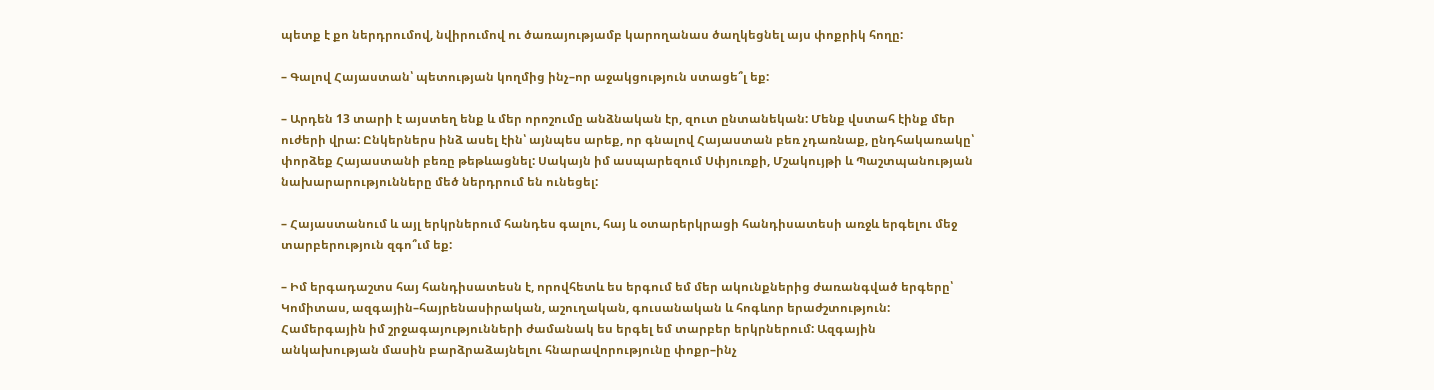պետք է քո ներդրումով, նվիրումով ու ծառայությամբ կարողանաս ծաղկեցնել այս փոքրիկ հողը:

– Գալով Հայաստան՝ պետության կողմից ինչ–որ աջակցություն ստացե՞լ եք:

– Արդեն 13 տարի է այստեղ ենք և մեր որոշումը անձնական էր, զուտ ընտանեկան: Մենք վստահ էինք մեր ուժերի վրա: Ընկերներս ինձ ասել էին՝ այնպես արեք, որ գնալով Հայաստան բեռ չդառնաք, ընդհակառակը՝ փորձեք Հայաստանի բեռը թեթևացնել: Սակայն իմ ասպարեզում Սփյուռքի, Մշակույթի և Պաշտպանության նախարարությունները մեծ ներդրում են ունեցել:

– Հայաստանում և այլ երկրներում հանդես գալու, հայ և օտարերկրացի հանդիսատեսի առջև երգելու մեջ տարբերություն զգո՞ւմ եք:

– Իմ երգադաշտս հայ հանդիսատեսն է, որովհետև ես երգում եմ մեր ակունքներից ժառանգված երգերը՝ Կոմիտաս, ազգային–հայրենասիրական, աշուղական, գուսանական և հոգևոր երաժշտություն: Համերգային իմ շրջագայությունների ժամանակ ես երգել եմ տարբեր երկրներում: Ազգային անկախության մասին բարձրաձայնելու հնարավորությունը փոքր–ինչ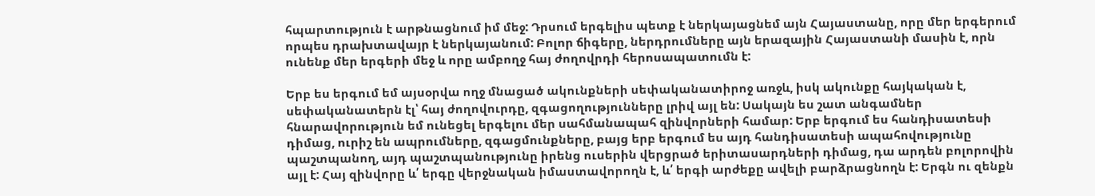հպարտություն է արթնացնում իմ մեջ: Դրսում երգելիս պետք է ներկայացնեմ այն Հայաստանը, որը մեր երգերում որպես դրախտավայր է ներկայանում: Բոլոր ճիգերը, ներդրումները այն երազային Հայաստանի մասին է, որն ունենք մեր երգերի մեջ և որը ամբողջ հայ ժողովրդի հերոսապատումն է:

Երբ ես երգում եմ այսօրվա ողջ մնացած ակունքների սեփականատիրոջ առջև, իսկ ակունքը հայկական է, սեփականատերն էլ՝ հայ ժողովուրդը, զգացողությունները լրիվ այլ են: Սակայն ես շատ անգամներ հնարավորություն եմ ունեցել երգելու մեր սահմանապահ զինվորների համար: Երբ երգում ես հանդիսատեսի դիմաց, ուրիշ են ապրումները, զգացմունքները, բայց երբ երգում ես այդ հանդիսատեսի ապահովությունը պաշտպանող, այդ պաշտպանությունը իրենց ուսերին վերցրած երիտասարդների դիմաց, դա արդեն բոլորովին այլ է: Հայ զինվորը և՛ երգը վերջնական իմաստավորողն է, և՛ երգի արժեքը ավելի բարձրացնողն է: Երգն ու զենքն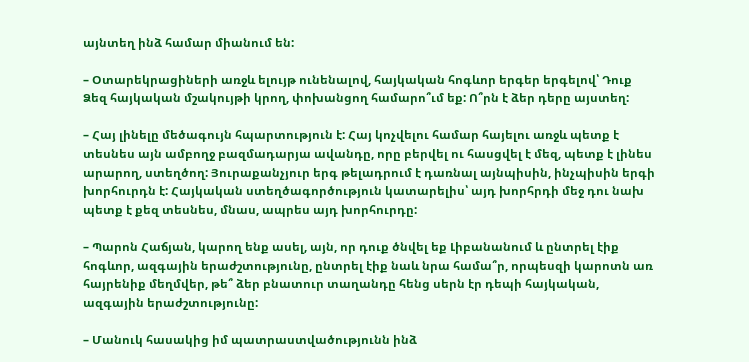այնտեղ ինձ համար միանում են:

– Օտարեկրացիների առջև ելույթ ունենալով, հայկական հոգևոր երգեր երգելով՝ Դուք Ձեզ հայկական մշակույթի կրող, փոխանցող համարո՞ւմ եք: Ո՞րն է ձեր դերը այստեղ:

– Հայ լինելը մեծագույն հպարտություն է: Հայ կոչվելու համար հայելու առջև պետք է տեսնես այն ամբողջ բազմադարյա ավանդը, որը բերվել ու հասցվել է մեզ, պետք է լինես արարող, ստեղծող: Յուրաքանչյուր երգ թելադրում է դառնալ այնպիսին, ինչպիսին երգի խորհուրդն է: Հայկական ստեղծագործություն կատարելիս՝ այդ խորհրդի մեջ դու նախ պետք է քեզ տեսնես, մնաս, ապրես այդ խորհուրդը:

– Պարոն Հաճյան, կարող ենք ասել, այն, որ դուք ծնվել եք Լիբանանում և ընտրել էիք հոգևոր, ազգային երաժշտությունը, ընտրել էիք նաև նրա համա՞ր, որպեսզի կարոտն առ հայրենիք մեղմվեր, թե՞ ձեր բնատուր տաղանդը հենց սերն էր դեպի հայկական, ազգային երաժշտությունը:

– Մանուկ հասակից իմ պատրաստվածությունն ինձ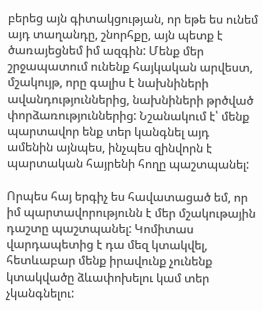բերեց այն գիտակցության, որ եթե ես ունեմ այդ տաղանդը, շնորհքը, այն պետք է ծառայեցնեմ իմ ազգին: Մենք մեր շրջապատում ունենք հայկական արվեստ, մշակույթ, որը գալիս է նախնիների ավանդություններից, նախնիների թրծված փորձառություններից: Նշանակում է՝ մենք պարտավոր ենք տեր կանգնել այդ ամենին այնպես, ինչպես զինվորն է պարտական հայրենի հողը պաշտպանել:

Որպես հայ երգիչ ես հավատացած եմ, որ իմ պարտավորությունն է մեր մշակութային դաշտը պաշտպանել: Կոմիտաս վարդապետից է դա մեզ կտակվել, հետևաբար մենք իրավունք չունենք կտակվածը ձևափոխելու կամ տեր չկանգնելու: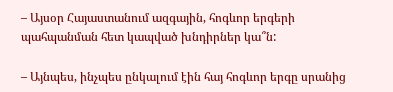– Այսօր Հայաստանում ազգային, հոգևոր երգերի պահպանման հետ կապված խնդիրներ կա՞ն:

– Այնպես, ինչպես ընկալում էին հայ հոգևոր երգը սրանից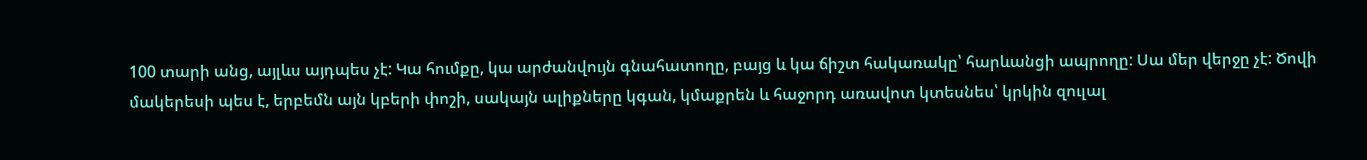100 տարի անց, այլևս այդպես չէ: Կա հումքը, կա արժանվույն գնահատողը, բայց և կա ճիշտ հակառակը՝ հարևանցի ապրողը: Սա մեր վերջը չէ: Ծովի մակերեսի պես է, երբեմն այն կբերի փոշի, սակայն ալիքները կգան, կմաքրեն և հաջորդ առավոտ կտեսնես՝ կրկին զուլալ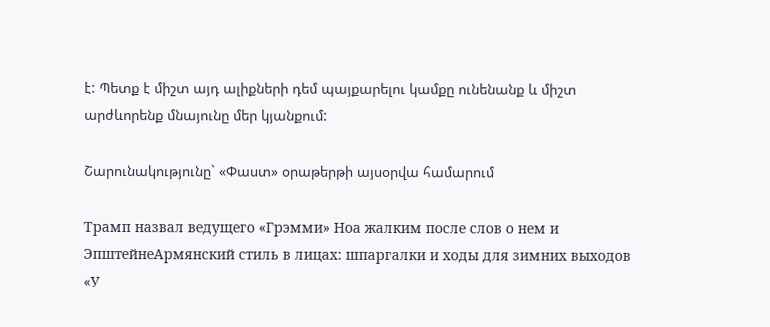է: Պետք է միշտ այդ ալիքների դեմ պայքարելու կամքը ունենանք և միշտ արժևորենք մնայունը մեր կյանքում:

Շարունակությունը` «Փաստ» օրաթերթի այսօրվա համարում

Трамп назвал ведущего «Грэмми» Ноа жалким после слов о нем и ЭпштейнеАрмянский стиль в лицах: шпаргалки и ходы для зимних выходов «У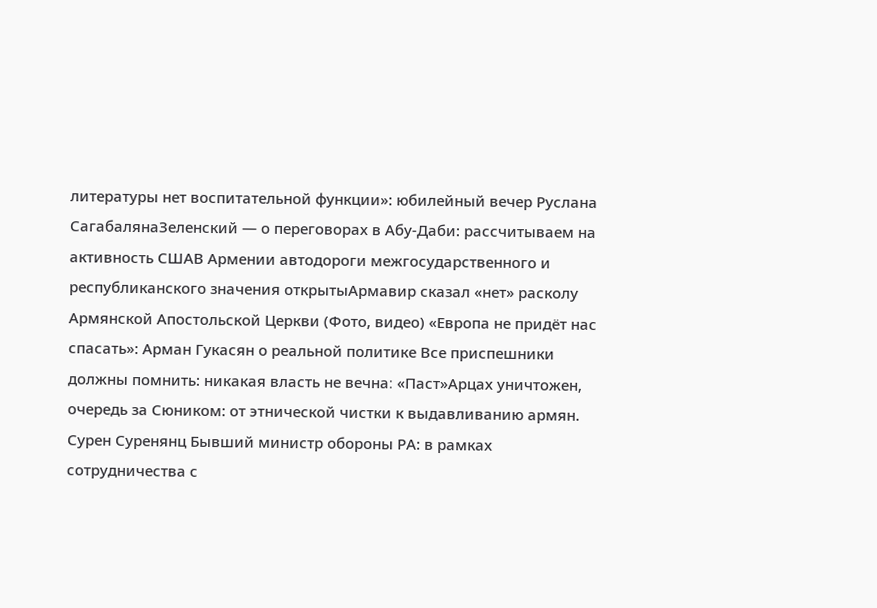литературы нет воспитательной функции»: юбилейный вечер Руслана СагабалянаЗеленский — о переговорах в Абу-Даби: рассчитываем на активность СШАВ Армении автодороги межгосударственного и республиканского значения открытыАрмавир сказал «нет» расколу Армянской Апостольской Церкви (Фото, видео) «Европа не придёт нас спасать»: Арман Гукасян о реальной политике Все приспешники должны помнить: никакая власть не вечна։ «Паст»Арцах уничтожен, очередь за Сюником: от этнической чистки к выдавливанию армян. Сурен Суренянц Бывший министр обороны РА: в рамках сотрудничества с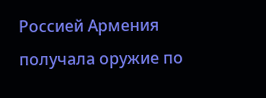Россией Армения получала оружие по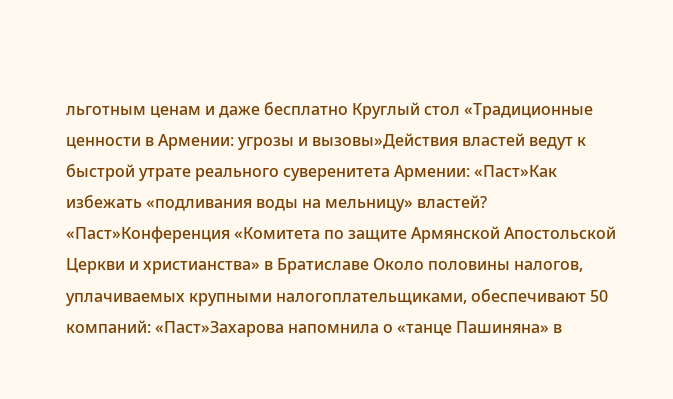льготным ценам и даже бесплатно Круглый стол «Традиционные ценности в Армении: угрозы и вызовы»Действия властей ведут к быстрой утрате реального суверенитета Армении: «Паст»Как избежать «подливания воды на мельницу» властей? «Паст»Конференция «Комитета по защите Армянской Апостольской Церкви и христианства» в Братиславе Около половины налогов, уплачиваемых крупными налогоплательщиками, обеспечивают 50 компаний: «Паст»Захарова напомнила о «танце Пашиняна» в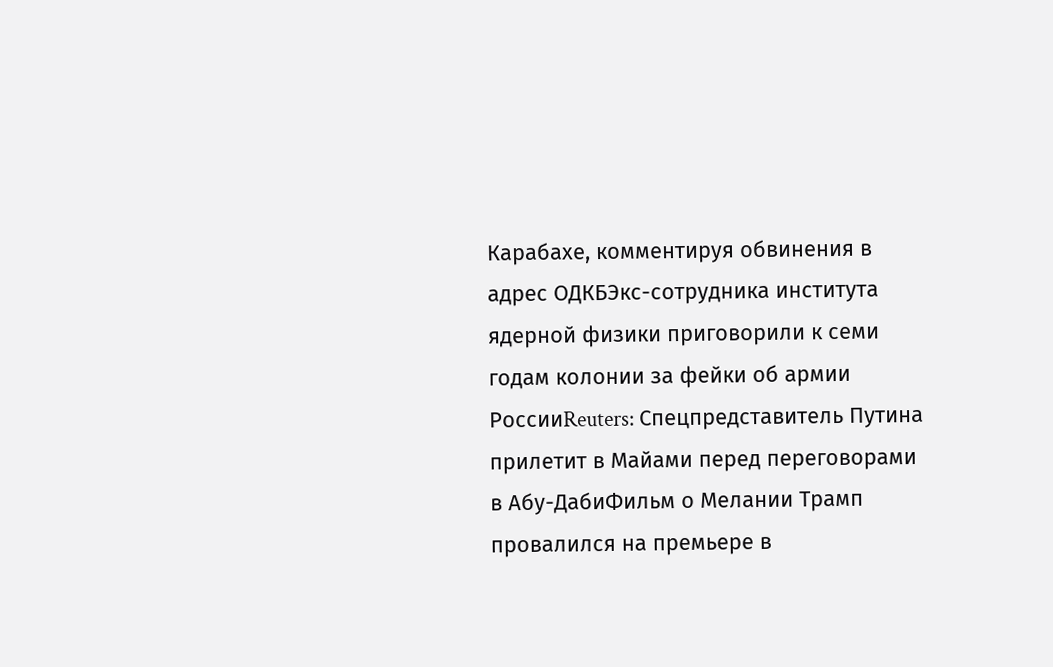Карабахе, комментируя обвинения в адрес ОДКБЭкс-сотрудника института ядерной физики приговорили к семи годам колонии за фейки об армии РоссииReuters: Спецпредставитель Путина прилетит в Майами перед переговорами в Абу-ДабиФильм о Мелании Трамп провалился на премьере в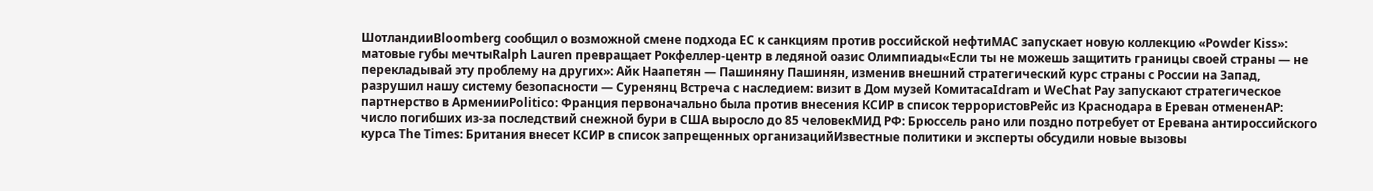ШотландииBloomberg сообщил о возможной смене подхода ЕС к санкциям против российской нефтиMAC запускает новую коллекцию «Powder Kiss»: матовые губы мечтыRalph Lauren превращает Рокфеллер-центр в ледяной оазис Олимпиады«Если ты не можешь защитить границы своей страны — не перекладывай эту проблему на других»: Айк Наапетян — Пашиняну Пашинян, изменив внешний стратегический курс страны с России на Запад, разрушил нашу систему безопасности — Суренянц Встреча с наследием: визит в Дом музей КомитасаIdram и WeChat Pay запускают стратегическое партнерство в АрменииPolitico: Франция первоначально была против внесения КСИР в список террористовРейс из Краснодара в Ереван отмененAP: число погибших из-за последствий снежной бури в США выросло до 85 человекМИД РФ: Брюссель рано или поздно потребует от Еревана антироссийского курса The Times: Британия внесет КСИР в список запрещенных организацийИзвестные политики и эксперты обсудили новые вызовы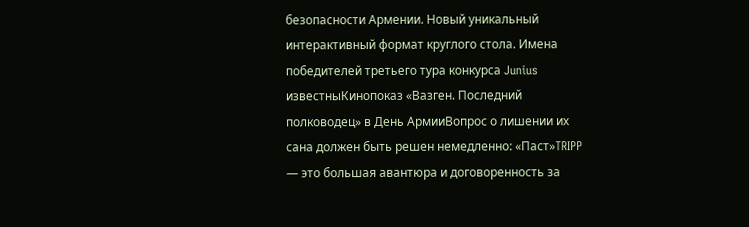безопасности Армении. Новый уникальный интерактивный формат круглого стола. Имена победителей третьего тура конкурса Junius известныКинопоказ «Вазген. Последний полководец» в День АрмииВопрос о лишении их сана должен быть решен немедленно: «Паст»TRIPP — это большая авантюра и договоренность за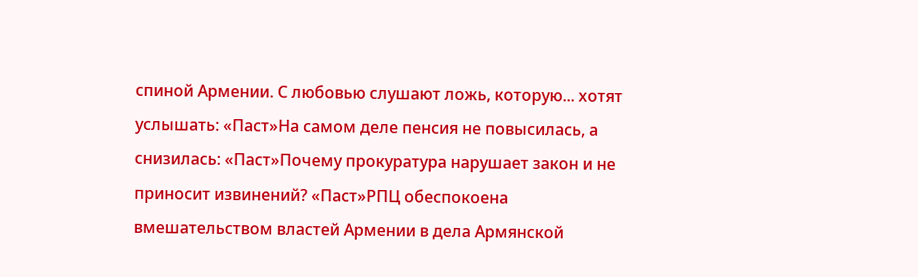спиной Армении. С любовью слушают ложь, которую... хотят услышать: «Паст»На самом деле пенсия не повысилась, а снизилась: «Паст»Почему прокуратура нарушает закон и не приносит извинений? «Паст»РПЦ обеспокоена вмешательством властей Армении в дела Армянской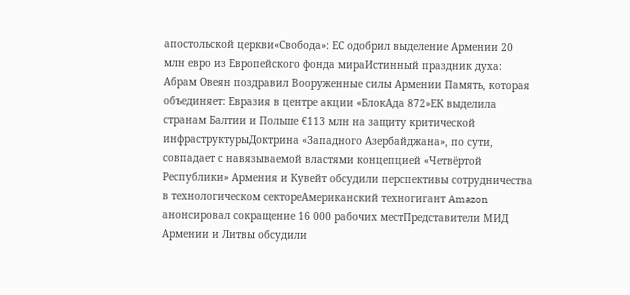апостольской церкви«Свобода»: ЕС одобрил выделение Армении 20 млн евро из Европейского фонда мираИстинный праздник духа: Абрам Овеян поздравил Вооруженные силы Армении Память, которая объединяет: Евразия в центре акции «БлокАда 872»ЕК выделила странам Балтии и Польше €113 млн на защиту критической инфраструктурыДоктрина «Западного Азербайджана», по сути, совпадает с навязываемой властями концепцией «Четвёртой Республики» Армения и Кувейт обсудили перспективы сотрудничества в технологическом сектореАмериканский техногигант Amazon анонсировал сокращение 16 000 рабочих местПредставители МИД Армении и Литвы обсудили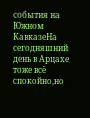события на Южном КавказеНа сегодняшний день в Арцахе тоже всё спокойно,но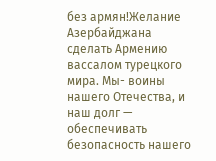без армян!Желание Азербайджана сделать Армению вассалом турецкого мира. Мы- воины нашего Отечества, и наш долг — обеспечивать безопасность нашего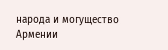народа и могущество Армении